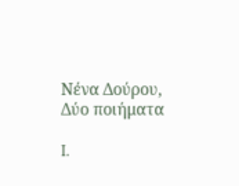Νένα Δούρου, Δύο ποιήματα

I.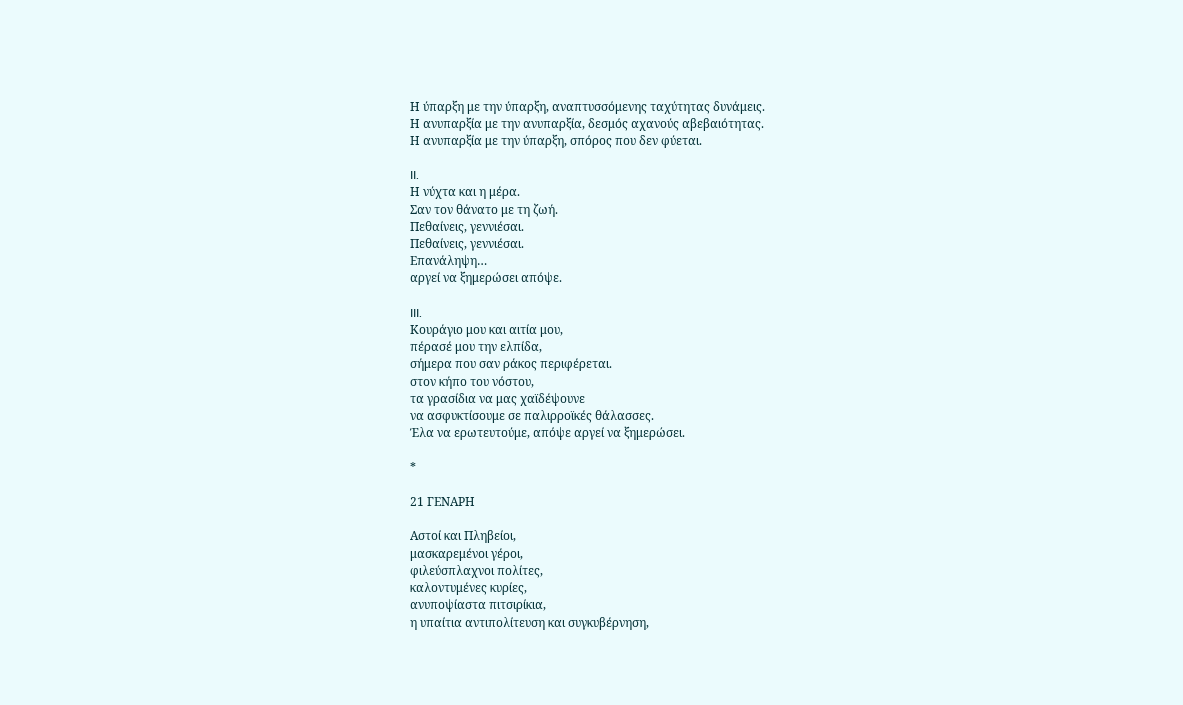Η ύπαρξη με την ύπαρξη, αναπτυσσόμενης ταχύτητας δυνάμεις.
Η ανυπαρξία με την ανυπαρξία, δεσμός αχανούς αβεβαιότητας.
Η ανυπαρξία με την ύπαρξη, σπόρος που δεν φύεται.

II.
Η νύχτα και η μέρα.
Σαν τον θάνατο με τη ζωή.
Πεθαίνεις, γεννιέσαι.
Πεθαίνεις, γεννιέσαι.
Επανάληψη…
αργεί να ξημερώσει απόψε.

III.
Κουράγιο μου και αιτία μου,
πέρασέ μου την ελπίδα,
σήμερα που σαν ράκος περιφέρεται.
στον κήπο του νόστου,
τα γρασίδια να μας χαϊδέψουνε
να ασφυκτίσουμε σε παλιρροϊκές θάλασσες.
Έλα να ερωτευτούμε, απόψε αργεί να ξημερώσει.

*

21 ΓΕΝΑΡΗ

Αστοί και Πληβείοι,
μασκαρεμένοι γέροι,
φιλεύσπλαχνοι πολίτες,
καλοντυμένες κυρίες,
ανυποψίαστα πιτσιρίκια,
η υπαίτια αντιπολίτευση και συγκυβέρνηση,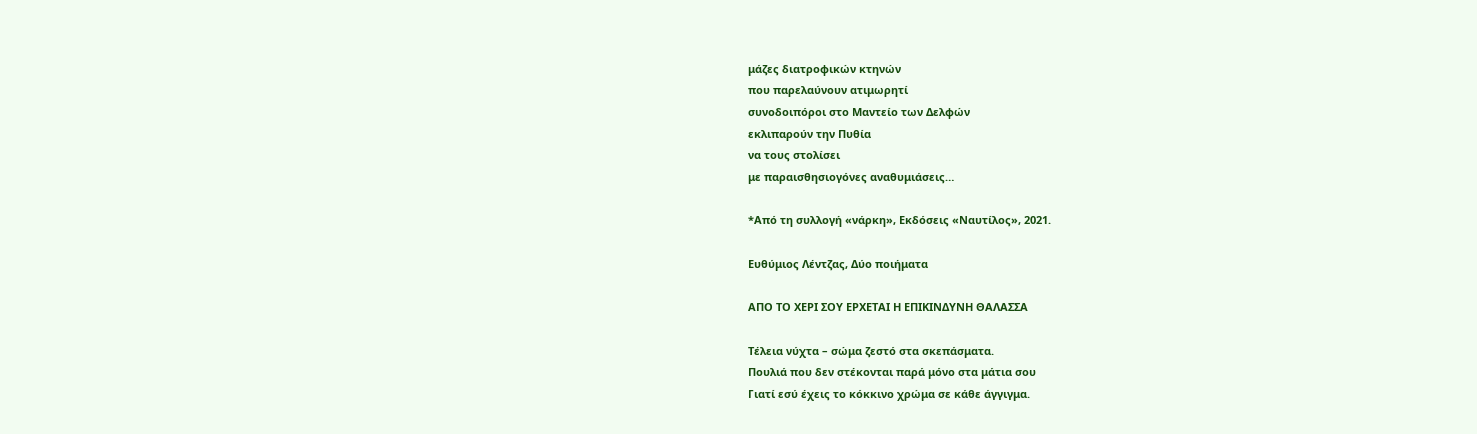μάζες διατροφικών κτηνών
που παρελαύνουν ατιμωρητί
συνοδοιπόροι στο Μαντείο των Δελφών
εκλιπαρούν την Πυθία
να τους στολίσει
με παραισθησιογόνες αναθυμιάσεις…

*Από τη συλλογή «νάρκη», Εκδόσεις «Ναυτίλος», 2021.

Ευθύμιος Λέντζας, Δύο ποιήματα

ΑΠΟ ΤΟ ΧΕΡΙ ΣΟΥ ΕΡΧΕΤΑΙ Η ΕΠΙΚΙΝΔΥΝΗ ΘΑΛΑΣΣΑ

Τέλεια νύχτα – σώμα ζεστό στα σκεπάσματα.
Πουλιά που δεν στέκονται παρά μόνο στα μάτια σου
Γιατί εσύ έχεις το κόκκινο χρώμα σε κάθε άγγιγμα.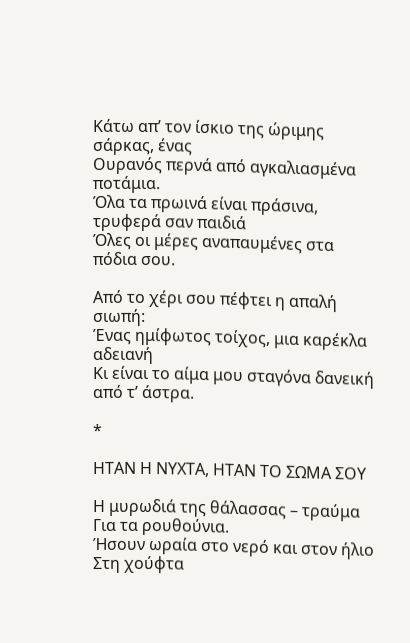Κάτω απ’ τον ίσκιο της ώριμης σάρκας, ένας
Ουρανός περνά από αγκαλιασμένα ποτάμια.
Όλα τα πρωινά είναι πράσινα, τρυφερά σαν παιδιά
Όλες οι μέρες αναπαυμένες στα πόδια σου.

Από το χέρι σου πέφτει η απαλή σιωπή:
Ένας ημίφωτος τοίχος, μια καρέκλα αδειανή
Κι είναι το αίμα μου σταγόνα δανεική από τ’ άστρα.

*

ΗΤΑΝ Η ΝΥΧΤΑ, ΗΤΑΝ ΤΟ ΣΩΜΑ ΣΟΥ

Η μυρωδιά της θάλασσας – τραύμα
Για τα ρουθούνια.
Ήσουν ωραία στο νερό και στον ήλιο
Στη χούφτα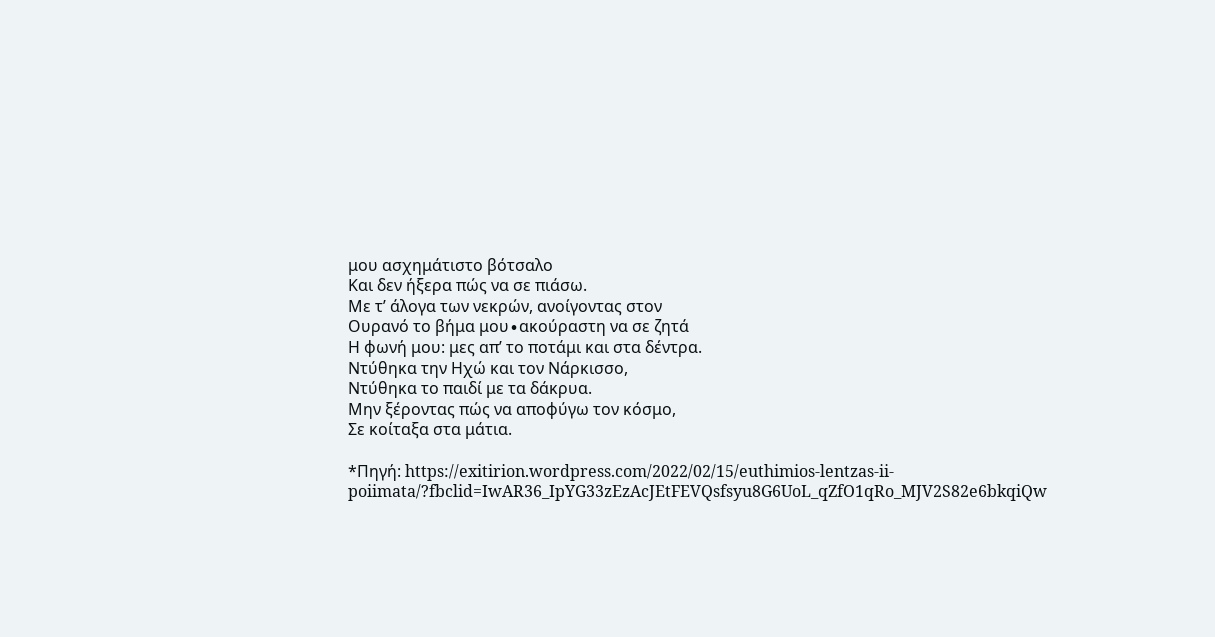μου ασχημάτιστο βότσαλο
Και δεν ήξερα πώς να σε πιάσω.
Με τ’ άλογα των νεκρών, ανοίγοντας στον
Ουρανό το βήμα μου∙ακούραστη να σε ζητά
Η φωνή μου: μες απ’ το ποτάμι και στα δέντρα.
Ντύθηκα την Ηχώ και τον Νάρκισσο,
Ντύθηκα το παιδί με τα δάκρυα.
Μην ξέροντας πώς να αποφύγω τον κόσμο,
Σε κοίταξα στα μάτια.

*Πηγή: https://exitirion.wordpress.com/2022/02/15/euthimios-lentzas-ii-poiimata/?fbclid=IwAR36_IpYG33zEzAcJEtFEVQsfsyu8G6UoL_qZfO1qRo_MJV2S82e6bkqiQw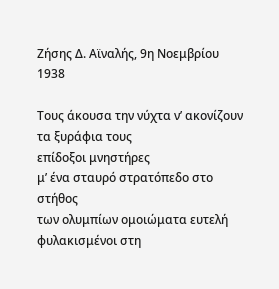Ζήσης Δ. Αϊναλής, 9η Νοεμβρίου 1938

Τους άκουσα την νύχτα ν’ ακονίζουν τα ξυράφια τους
επίδοξοι μνηστήρες
μ’ ένα σταυρό στρατόπεδο στο στήθος
των ολυμπίων ομοιώματα ευτελή
φυλακισμένοι στη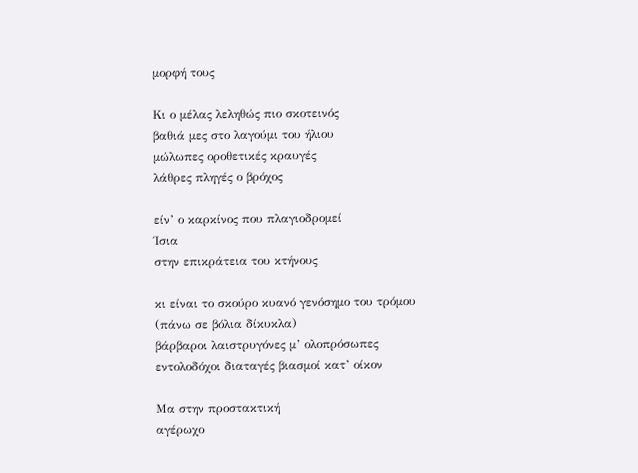μορφή τους

Κι ο μέλας λεληθώς πιο σκοτεινός
βαθιά μες στο λαγούμι του ήλιου
μώλωπες οροθετικές κραυγές
λάθρες πληγές ο βρόχος

είν’ ο καρκίνος που πλαγιοδρομεί
Ίσια
στην επικράτεια του κτήνους

κι είναι το σκούρο κυανό γενόσημο του τρόμου
(πάνω σε βόλια δίκυκλα)
βάρβαροι λαιστρυγόνες μ’ ολοπρόσωπες
εντολοδόχοι διαταγές βιασμοί κατ’ οίκον

Μα στην προστακτική
αγέρωχο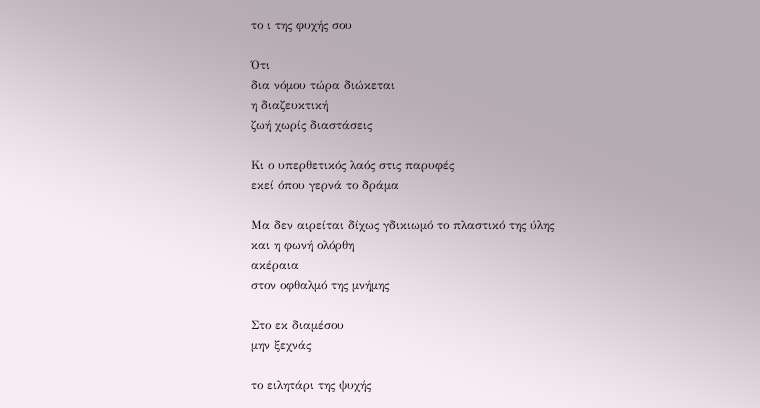το ι της φυχής σου

Ότι
δια νόμου τώρα διώκεται
η διαζευκτική
ζωή χωρίς διαστάσεις

Κι ο υπερθετικός λαός στις παρυφές
εκεί όπου γερνά το δράμα

Μα δεν αιρείται δίχως γδικιωμό το πλαστικό της ύλης
και η φωνή ολόρθη
ακέραια
στον οφθαλμό της μνήμης

Στο εκ διαμέσου
μην ξεχνάς

το ειλητάρι της ψυχής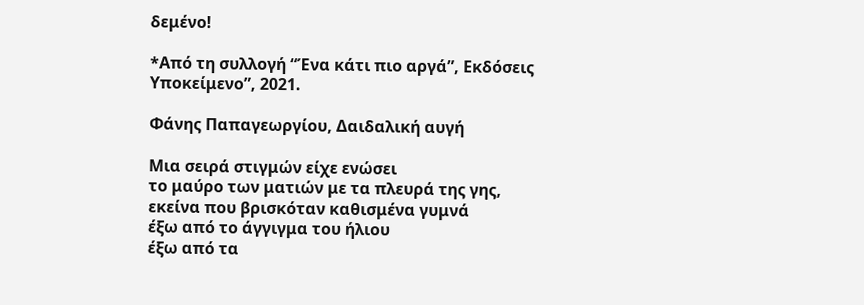δεμένο!

*Από τη συλλογή “Ένα κάτι πιο αργά”, Εκδόσεις Υποκείμενο”, 2021.

Φάνης Παπαγεωργίου, Δαιδαλική αυγή

Μια σειρά στιγμών είχε ενώσει
το μαύρο των ματιών με τα πλευρά της γης,
εκείνα που βρισκόταν καθισμένα γυμνά
έξω από το άγγιγμα του ήλιου
έξω από τα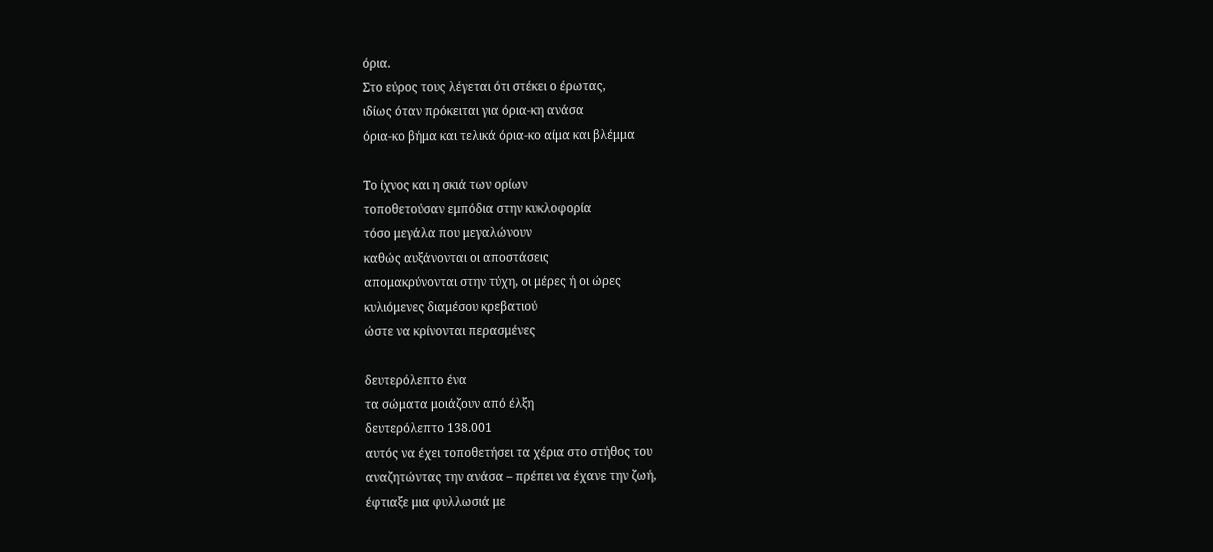όρια.
Στο εύρος τους λέγεται ότι στέκει ο έρωτας,
ιδίως όταν πρόκειται για όρια-κη ανάσα
όρια-κο βήμα και τελικά όρια-κο αίμα και βλέμμα

Το ίχνος και η σκιά των ορίων
τοποθετούσαν εμπόδια στην κυκλοφορία
τόσο μεγάλα που μεγαλώνουν
καθώς αυξάνονται οι αποστάσεις
απομακρύνονται στην τύχη, οι μέρες ή οι ώρες
κυλιόμενες διαμέσου κρεβατιού
ώστε να κρίνονται περασμένες

δευτερόλεπτο ένα
τα σώματα μοιάζουν από έλξη
δευτερόλεπτο 138.001
αυτός να έχει τοποθετήσει τα χέρια στο στήθος του
αναζητώντας την ανάσα – πρέπει να έχανε την ζωή,
έφτιαξε μια φυλλωσιά με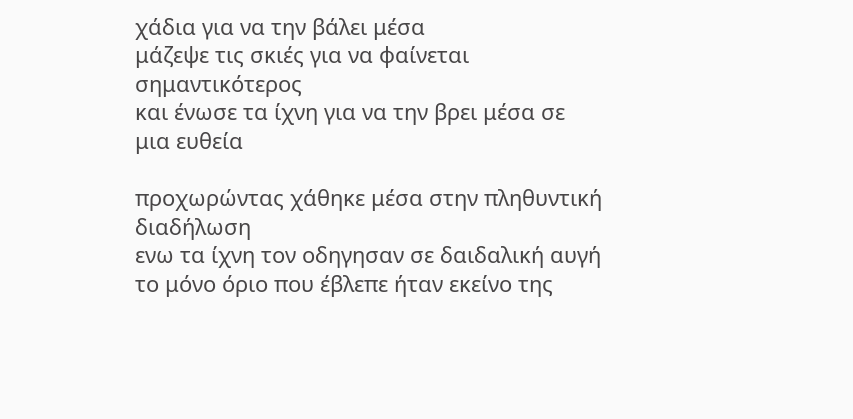χάδια για να την βάλει μέσα
μάζεψε τις σκιές για να φαίνεται σημαντικότερος
και ένωσε τα ίχνη για να την βρει μέσα σε μια ευθεία

προχωρώντας χάθηκε μέσα στην πληθυντική διαδήλωση
ενω τα ίχνη τον οδηγησαν σε δαιδαλική αυγή
το μόνο όριο που έβλεπε ήταν εκείνο της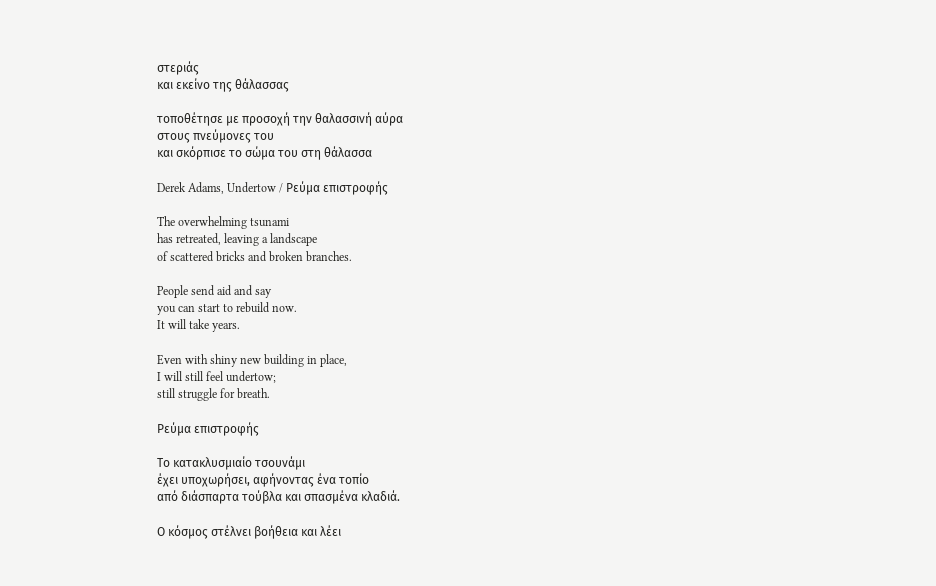στεριάς
και εκείνο της θάλασσας

τοποθέτησε με προσοχή την θαλασσινή αύρα
στους πνεύμονες του
και σκόρπισε το σώμα του στη θάλασσα

Derek Adams, Undertow / Ρεύμα επιστροφής

The overwhelming tsunami
has retreated, leaving a landscape
of scattered bricks and broken branches.

People send aid and say
you can start to rebuild now.
It will take years.

Even with shiny new building in place,
I will still feel undertow;
still struggle for breath.

Ρεύμα επιστροφής

Το κατακλυσμιαίο τσουνάμι
έχει υποχωρήσει, αφήνοντας ένα τοπίο
από διάσπαρτα τούβλα και σπασμένα κλαδιά.

Ο κόσμος στέλνει βοήθεια και λέει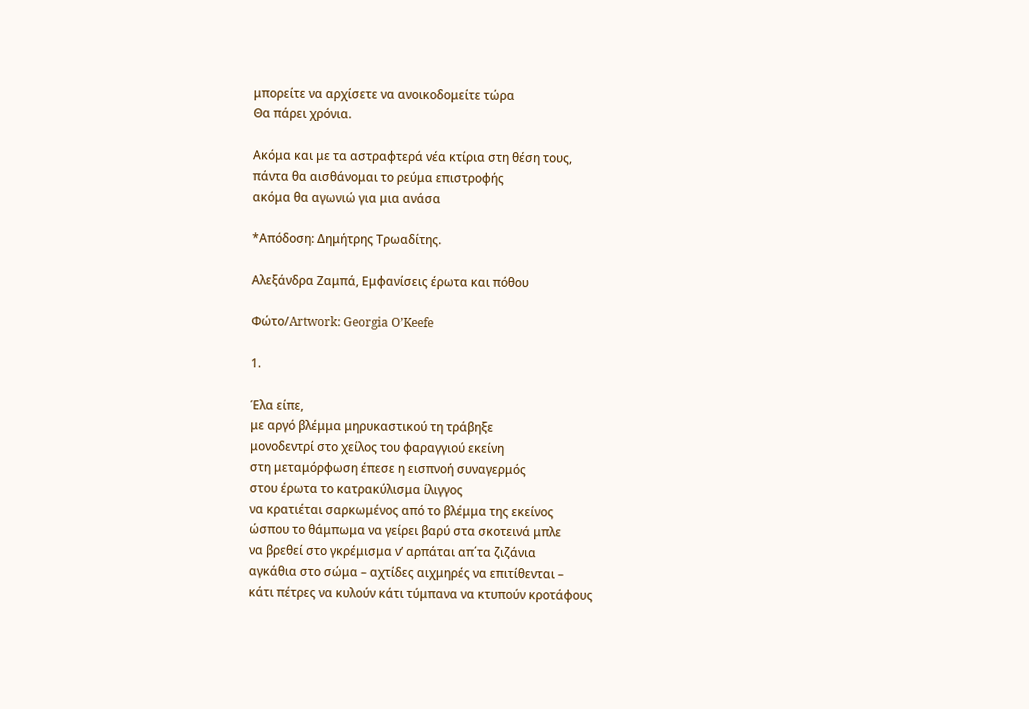μπορείτε να αρχίσετε να ανοικοδομείτε τώρα
Θα πάρει χρόνια.

Ακόμα και με τα αστραφτερά νέα κτίρια στη θέση τους,
πάντα θα αισθάνομαι το ρεύμα επιστροφής
ακόμα θα αγωνιώ για μια ανάσα

*Απόδοση: Δημήτρης Τρωαδίτης.

Αλεξάνδρα Ζαμπά, Εμφανίσεις έρωτα και πόθου

Φώτο/Artwork: Georgia O’Keefe

1.

Έλα είπε,
με αργό βλέμμα μηρυκαστικού τη τράβηξε
μονοδεντρί στο χείλος του φαραγγιού εκείνη
στη μεταμόρφωση έπεσε η εισπνοή συναγερμός
στου έρωτα το κατρακύλισμα ίλιγγος
να κρατιέται σαρκωμένος από το βλέμμα της εκείνος
ώσπου το θάμπωμα να γείρει βαρύ στα σκοτεινά μπλε
να βρεθεί στο γκρέμισμα ν’ αρπάται απ΄τα ζιζάνια
αγκάθια στο σώμα – αχτίδες αιχμηρές να επιτίθενται –
κάτι πέτρες να κυλούν κάτι τύμπανα να κτυπούν κροτάφους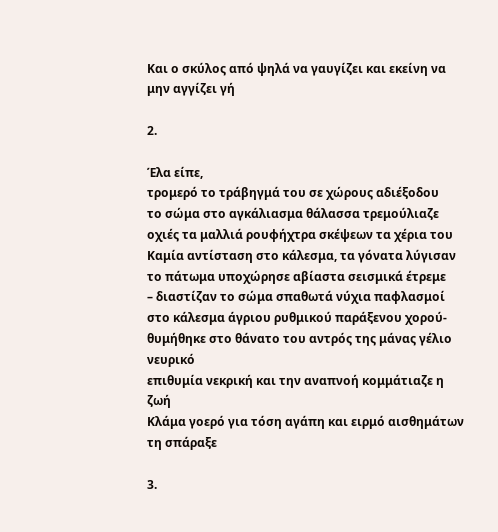Και ο σκύλος από ψηλά να γαυγίζει και εκείνη να μην αγγίζει γή

2.

Έλα είπε,
τρομερό το τράβηγμά του σε χώρους αδιέξοδου
το σώμα στο αγκάλιασμα θάλασσα τρεμούλιαζε
οχιές τα μαλλιά ρουφήχτρα σκέψεων τα χέρια του
Καμία αντίσταση στο κάλεσμα, τα γόνατα λύγισαν
το πάτωμα υποχώρησε αβίαστα σεισμικά έτρεμε
– διαστίζαν το σώμα σπαθωτά νύχια παφλασμοί
στο κάλεσμα άγριου ρυθμικού παράξενου χορού-
θυμήθηκε στο θάνατο του αντρός της μάνας γέλιο νευρικό
επιθυμία νεκρική και την αναπνοή κομμάτιαζε η ζωή
Κλάμα γοερό για τόση αγάπη και ειρμό αισθημάτων τη σπάραξε

3.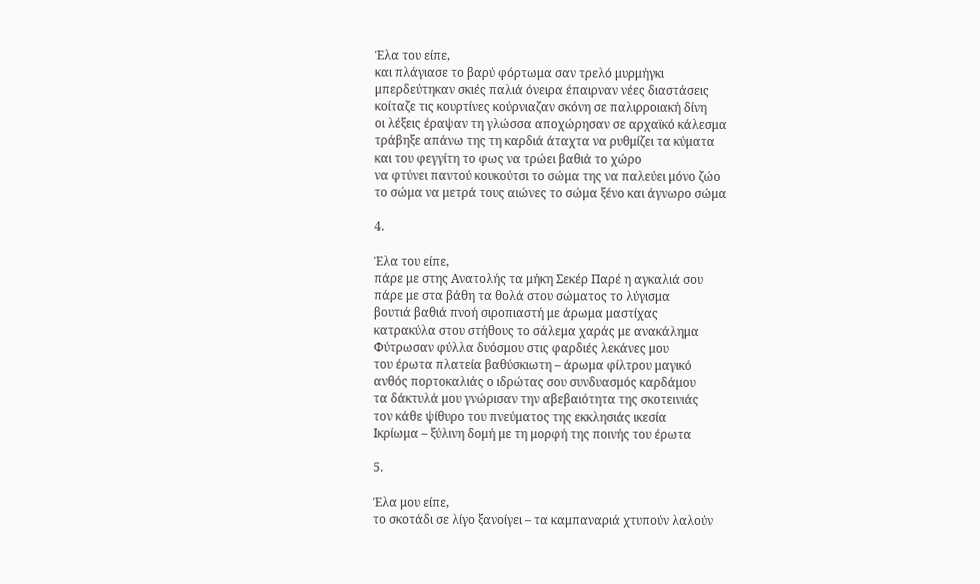Έλα του είπε,
και πλάγιασε το βαρύ φόρτωμα σαν τρελό μυρμήγκι
μπερδεύτηκαν σκιές παλιά όνειρα έπαιρναν νέες διαστάσεις
κοίταζε τις κουρτίνες κούρνιαζαν σκόνη σε παλιρροιακή δίνη
οι λέξεις έραψαν τη γλώσσα αποχώρησαν σε αρχαϊκό κάλεσμα
τράβηξε απάνω της τη καρδιά άταχτα να ρυθμίζει τα κύματα
και του φεγγίτη το φως να τρώει βαθιά το χώρο
να φτύνει παντού κουκούτσι το σώμα της να παλεύει μόνο ζώο
το σώμα να μετρά τους αιώνες το σώμα ξένο και άγνωρο σώμα

4.

Έλα του είπε,
πάρε με στης Ανατολής τα μήκη Σεκέρ Παρέ η αγκαλιά σου
πάρε με στα βάθη τα θολά στου σώματος το λύγισμα
βουτιά βαθιά πνοή σιροπιαστή με άρωμα μαστίχας
κατρακύλα στου στήθους το σάλεμα χαράς με ανακάλημα
Φύτρωσαν φύλλα δυόσμου στις φαρδιές λεκάνες μου
του έρωτα πλατεία βαθύσκιωτη – άρωμα φίλτρου μαγικό
ανθός πορτοκαλιάς ο ιδρώτας σου συνδυασμός καρδάμου
τα δάκτυλά μου γνώρισαν την αβεβαιότητα της σκοτεινιάς
τον κάθε ψίθυρο του πνεύματος της εκκλησιάς ικεσία
Ικρίωμα – ξύλινη δομή με τη μορφή της ποινής του έρωτα

5.

Έλα μου είπε,
το σκοτάδι σε λίγο ξανοίγει – τα καμπαναριά χτυπούν λαλούν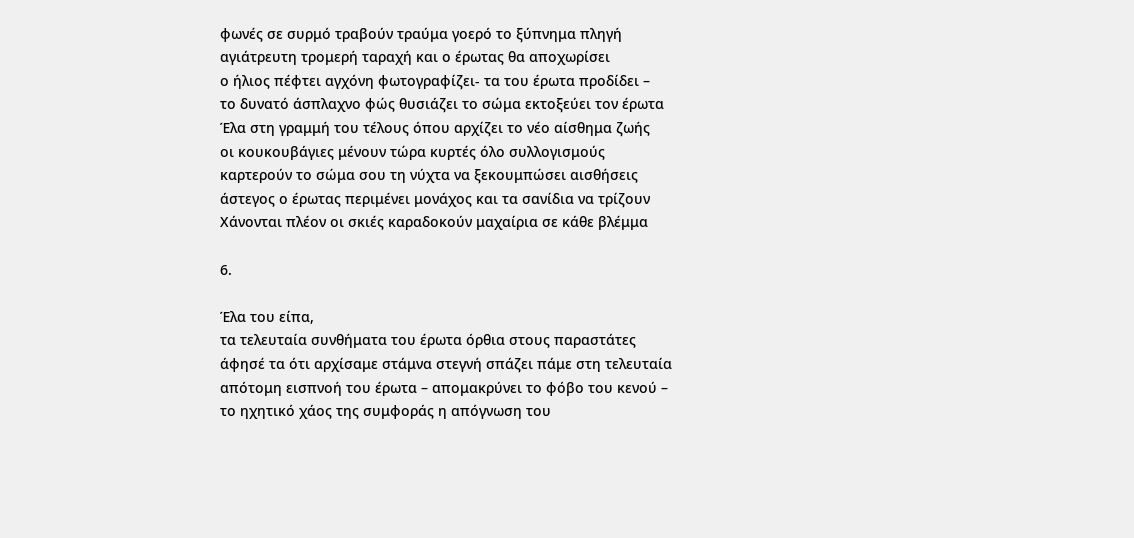φωνές σε συρμό τραβούν τραύμα γοερό το ξύπνημα πληγή
αγιάτρευτη τρομερή ταραχή και ο έρωτας θα αποχωρίσει
ο ήλιος πέφτει αγχόνη φωτογραφίζει- τα του έρωτα προδίδει –
το δυνατό άσπλαχνο φώς θυσιάζει το σώμα εκτοξεύει τον έρωτα
Έλα στη γραμμή του τέλους όπου αρχίζει το νέο αίσθημα ζωής
οι κουκουβάγιες μένουν τώρα κυρτές όλο συλλογισμούς
καρτερούν το σώμα σου τη νύχτα να ξεκουμπώσει αισθήσεις
άστεγος ο έρωτας περιμένει μονάχος και τα σανίδια να τρίζουν
Χάνονται πλέον οι σκιές καραδοκούν μαχαίρια σε κάθε βλέμμα

6.

Έλα του είπα,
τα τελευταία συνθήματα του έρωτα όρθια στους παραστάτες
άφησέ τα ότι αρχίσαμε στάμνα στεγνή σπάζει πάμε στη τελευταία
απότομη εισπνοή του έρωτα – απομακρύνει το φόβο του κενού –
το ηχητικό χάος της συμφοράς η απόγνωση του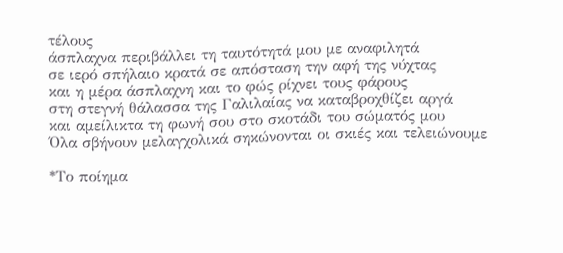τέλους
άσπλαχνα περιβάλλει τη ταυτότητά μου με αναφιλητά
σε ιερό σπήλαιο κρατά σε απόσταση την αφή της νύχτας
και η μέρα άσπλαχνη και το φώς ρίχνει τους φάρους
στη στεγνή θάλασσα της Γαλιλαίας να καταβροχθίζει αργά
και αμείλικτα τη φωνή σου στο σκοτάδι του σώματός μου
Όλα σβήνουν μελαγχολικά σηκώνονται οι σκιές και τελειώνουμε

*Το ποίημα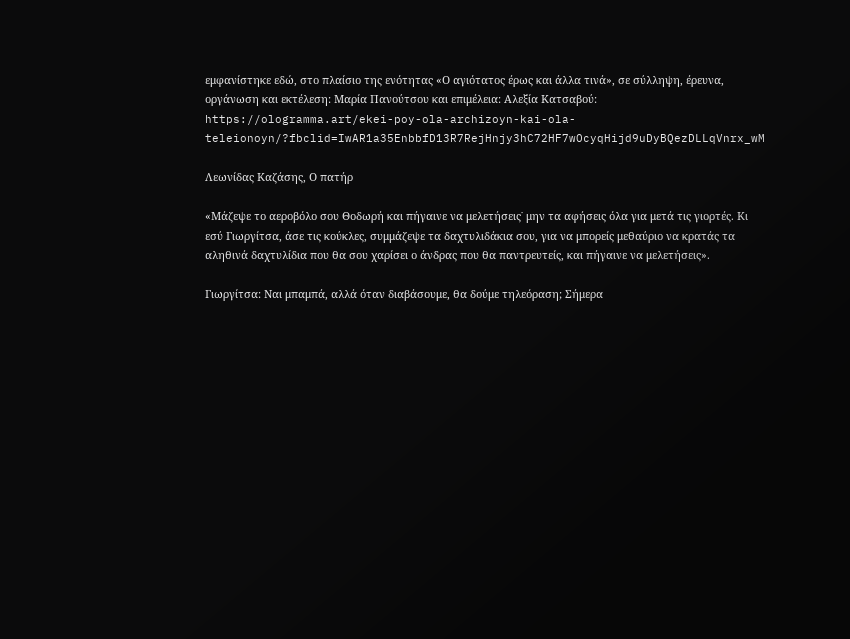εμφανίστηκε εδώ, στο πλαίσιο της ενότητας «Ο αγιότατος έρως και άλλα τινά», σε σύλληψη, έρευνα, οργάνωση και εκτέλεση: Μαρία Πανούτσου και επιμέλεια: Αλεξία Κατσαβού: https://ologramma.art/ekei-poy-ola-archizoyn-kai-ola-teleionoyn/?fbclid=IwAR1a35EnbbfD13R7RejHnjy3hC72HF7wOcyqHijd9uDyBQezDLLqVnrx_wM

Λεωνίδας Καζάσης, Ο πατήρ

«Μάζεψε το αεροβόλο σου Θοδωρή και πήγαινε να μελετήσεις˙ μην τα αφήσεις όλα για μετά τις γιορτές. Κι εσύ Γιωργίτσα, άσε τις κούκλες, συμμάζεψε τα δαχτυλιδάκια σου, για να μπορείς μεθαύριο να κρατάς τα αληθινά δαχτυλίδια που θα σου χαρίσει ο άνδρας που θα παντρευτείς, και πήγαινε να μελετήσεις».

Γιωργίτσα: Ναι μπαμπά, αλλά όταν διαβάσουμε, θα δούμε τηλεόραση; Σήμερα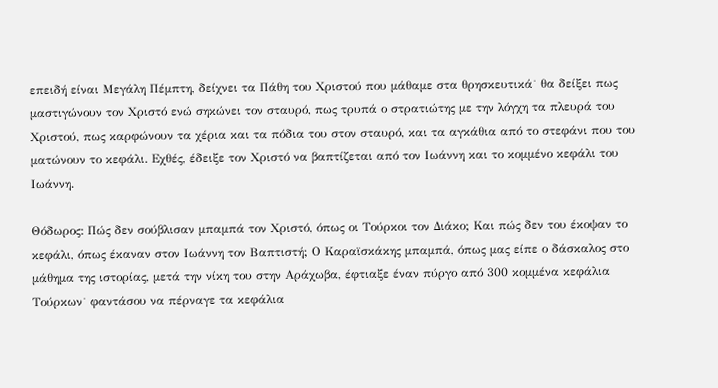επειδή είναι Μεγάλη Πέμπτη, δείχνει τα Πάθη του Χριστού που μάθαμε στα θρησκευτικά˙ θα δείξει πως μαστιγώνουν τον Χριστό ενώ σηκώνει τον σταυρό, πως τρυπά ο στρατιώτης με την λόγχη τα πλευρά του Χριστού, πως καρφώνουν τα χέρια και τα πόδια του στον σταυρό, και τα αγκάθια από το στεφάνι που του ματώνουν το κεφάλι. Εχθές, έδειξε τον Χριστό να βαπτίζεται από τον Ιωάννη και το κομμένο κεφάλι του Ιωάννη.

Θόδωρος: Πώς δεν σούβλισαν μπαμπά τον Χριστό, όπως οι Τούρκοι τον Διάκο; Και πώς δεν του έκοψαν το κεφάλι, όπως έκαναν στον Ιωάννη τον Βαπτιστή; Ο Καραϊσκάκης μπαμπά, όπως μας είπε ο δάσκαλος στο μάθημα της ιστορίας, μετά την νίκη του στην Αράχωβα, έφτιαξε έναν πύργο από 300 κομμένα κεφάλια Τούρκων˙ φαντάσου να πέρναγε τα κεφάλια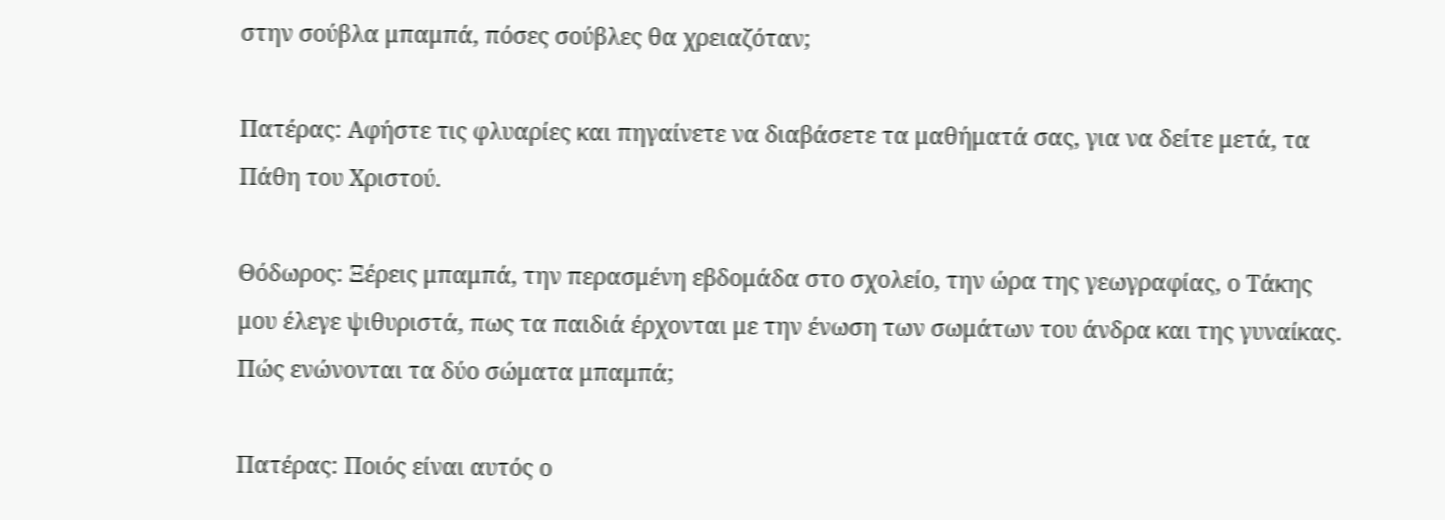στην σούβλα μπαμπά, πόσες σούβλες θα χρειαζόταν;

Πατέρας: Αφήστε τις φλυαρίες και πηγαίνετε να διαβάσετε τα μαθήματά σας, για να δείτε μετά, τα Πάθη του Χριστού.

Θόδωρος: Ξέρεις μπαμπά, την περασμένη εβδομάδα στο σχολείο, την ώρα της γεωγραφίας, ο Τάκης μου έλεγε ψιθυριστά, πως τα παιδιά έρχονται με την ένωση των σωμάτων του άνδρα και της γυναίκας. Πώς ενώνονται τα δύο σώματα μπαμπά;

Πατέρας: Ποιός είναι αυτός ο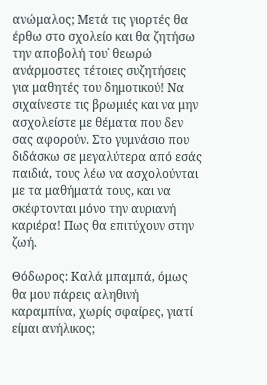ανώμαλος; Μετά τις γιορτές θα έρθω στο σχολείο και θα ζητήσω την αποβολή του˙ θεωρώ ανάρμοστες τέτοιες συζητήσεις για μαθητές του δημοτικού! Να σιχαίνεστε τις βρωμιές και να μην ασχολείστε με θέματα που δεν σας αφορούν. Στο γυμνάσιο που διδάσκω σε μεγαλύτερα από εσάς παιδιά, τους λέω να ασχολούνται με τα μαθήματά τους, και να σκέφτονται μόνο την αυριανή καριέρα! Πως θα επιτύχουν στην ζωή.

Θόδωρος: Καλά μπαμπά, όμως θα μου πάρεις αληθινή καραμπίνα, χωρίς σφαίρες, γιατί είμαι ανήλικος;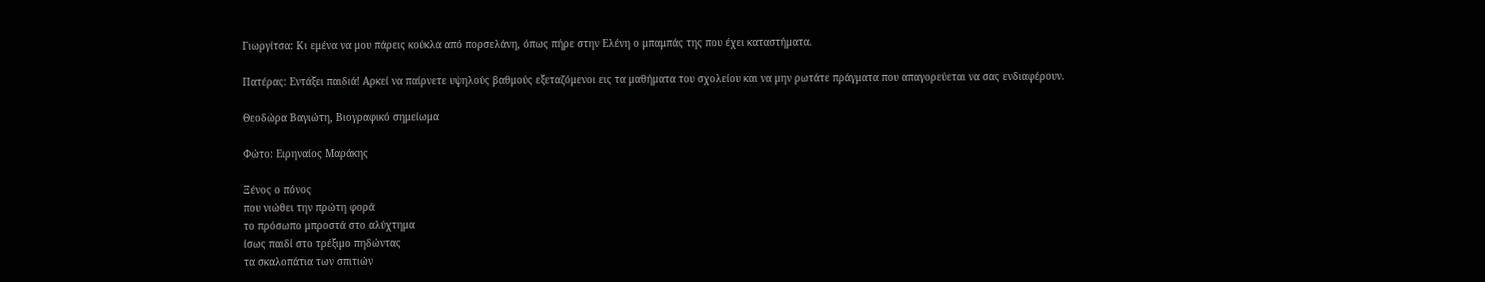Γιωργίτσα: Κι εμένα να μου πάρεις κούκλα από πορσελάνη, όπως πήρε στην Ελένη ο μπαμπάς της που έχει καταστήματα.

Πατέρας: Εντάξει παιδιά! Αρκεί να παίρνετε υψηλούς βαθμούς εξεταζόμενοι εις τα μαθήματα του σχολείου και να μην ρωτάτε πράγματα που απαγορεύεται να σας ενδιαφέρουν.

Θεοδώρα Βαγιώτη, Βιογραφικό σημείωμα

Φώτο: Ειρηναίος Μαράκης

Ξένος ο πόνος
που νιώθει την πρώτη φορά
το πρόσωπο μπροστά στο αλύχτημα
ίσως παιδί στο τρέξιμο πηδώντας
τα σκαλοπάτια των σπιτιών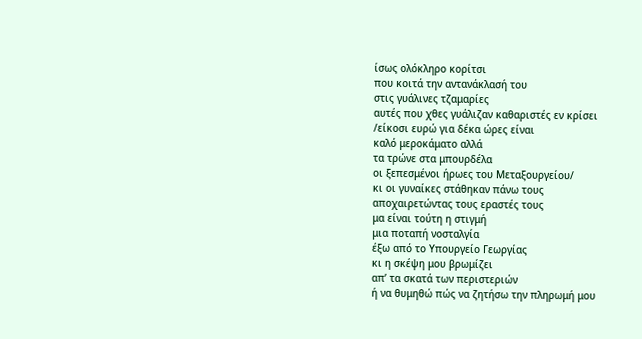ίσως ολόκληρο κορίτσι
που κοιτά την αντανάκλασή του
στις γυάλινες τζαμαρίες
αυτές που χθες γυάλιζαν καθαριστές εν κρίσει
/είκοσι ευρώ για δέκα ώρες είναι
καλό μεροκάματο αλλά
τα τρώνε στα μπουρδέλα
οι ξεπεσμένοι ήρωες του Μεταξουργείου/
κι οι γυναίκες στάθηκαν πάνω τους
αποχαιρετώντας τους εραστές τους
μα είναι τούτη η στιγμή
μια ποταπή νοσταλγία
έξω από το Υπουργείο Γεωργίας
κι η σκέψη μου βρωμίζει
απ’ τα σκατά των περιστεριών
ή να θυμηθώ πώς να ζητήσω την πληρωμή μου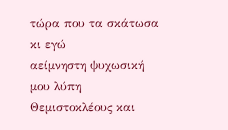τώρα που τα σκάτωσα κι εγώ
αείμνηστη ψυχωσική μου λύπη
Θεμιστοκλέους και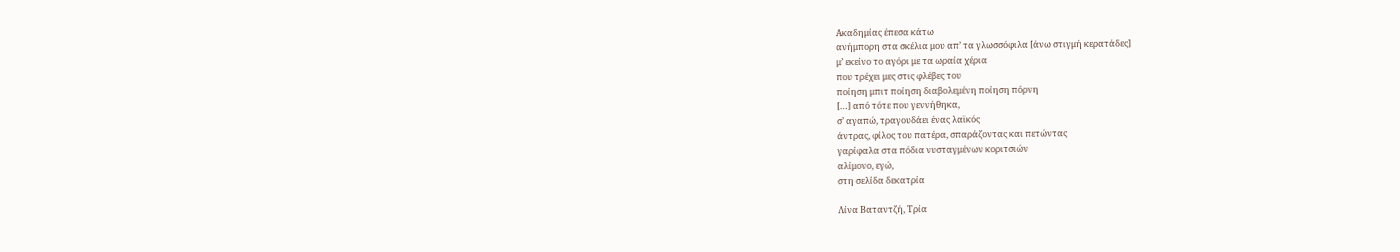Ακαδημίας έπεσα κάτω
ανήμπορη στα σκέλια μου απ’ τα γλωσσόφιλα [άνω στιγμή κερατάδες]
μ’ εκείνο το αγόρι με τα ωραία χέρια
που τρέχει μες στις φλέβες του
ποίηση μπιτ ποίηση διαβολεμένη ποίηση πόρνη
[…] από τότε που γεννήθηκα,
σ’ αγαπώ, τραγουδάει ένας λαϊκός
άντρας, φίλος του πατέρα, σπαράζοντας και πετώντας
γαρίφαλα στα πόδια νυσταγμένων κοριτσιών
αλίμονο, εγώ,
στη σελίδα δεκατρία

Λίνα Βαταντζή, Τρία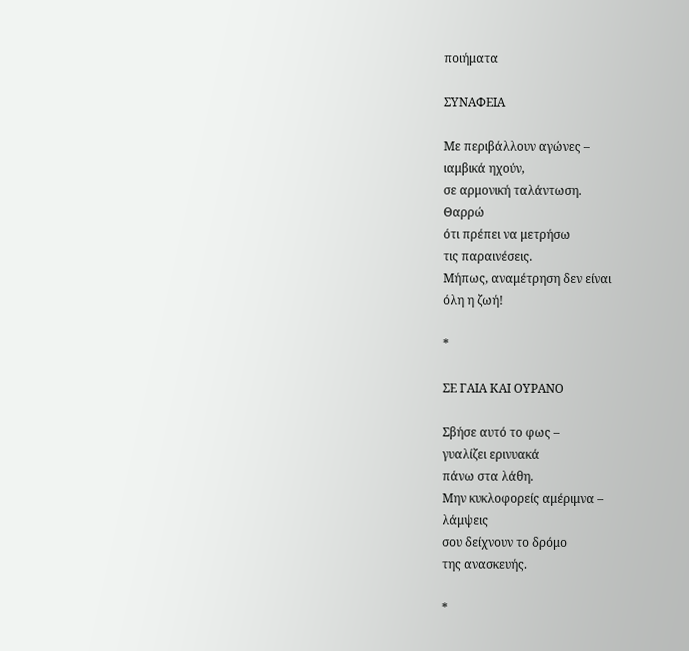ποιήματα

ΣΥΝΑΦΕΙΑ

Με περιβάλλουν αγώνες –
ιαμβικά ηχούν,
σε αρμονική ταλάντωση.
Θαρρώ
ότι πρέπει να μετρήσω
τις παραινέσεις.
Μήπως, αναμέτρηση δεν είναι
όλη η ζωή!

*

ΣΕ ΓΑΙΑ ΚΑΙ ΟΥΡΑΝΟ

Σβήσε αυτό το φως –
γυαλίζει ερινυακά
πάνω στα λάθη.
Μην κυκλοφορείς αμέριμνα –
λάμψεις
σου δείχνουν το δρόμο
της ανασκευής.

*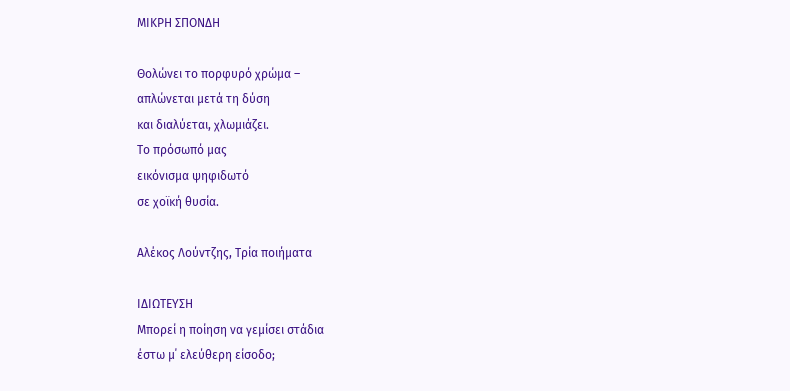ΜΙΚΡΗ ΣΠΟΝΔΗ

Θολώνει το πορφυρό χρώμα –
απλώνεται μετά τη δύση
και διαλύεται, χλωμιάζει.
Το πρόσωπό μας
εικόνισμα ψηφιδωτό
σε χοϊκή θυσία.

Αλέκος Λούντζης, Τρία ποιήματα

ΙΔΙΩΤΕΥΣΗ
Μπορεί η ποίηση να γεμίσει στάδια
έστω μ΄ ελεύθερη είσοδο;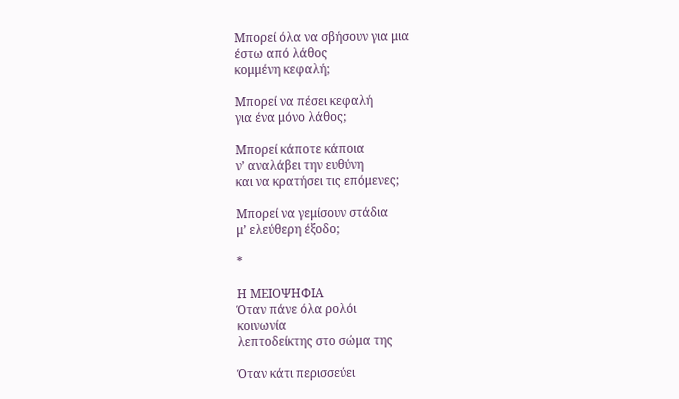Μπορεί όλα να σβήσουν για μια
έστω από λάθος
κομμένη κεφαλή;

Μπορεί να πέσει κεφαλή
για ένα μόνο λάθος;

Μπορεί κάποτε κάποια
ν’ αναλάβει την ευθύνη
και να κρατήσει τις επόμενες;

Μπορεί να γεμίσουν στάδια
μ’ ελεύθερη έξοδο;

*

Η ΜΕΙΟΨΗΦΙΑ
Όταν πάνε όλα ρολόι
κοινωνία
λεπτοδείκτης στο σώμα της

Όταν κάτι περισσεύει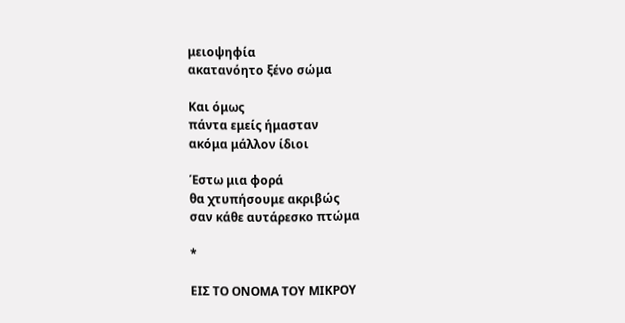μειοψηφία
ακατανόητο ξένο σώμα

Και όμως
πάντα εμείς ήμασταν
ακόμα μάλλον ίδιοι

Έστω μια φορά
θα χτυπήσουμε ακριβώς
σαν κάθε αυτάρεσκο πτώμα

*

ΕΙΣ ΤΟ ΟΝΟΜΑ ΤΟΥ ΜΙΚΡΟΥ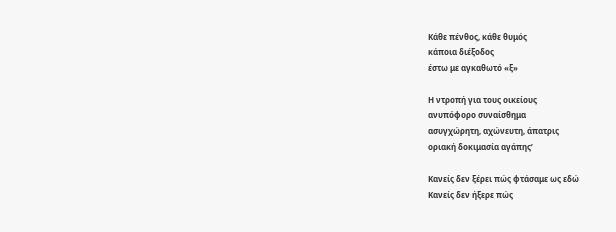Κάθε πένθος, κάθε θυμός
κάποια διέξοδος
έστω με αγκαθωτό «ξ»

Η ντροπή για τους οικείους
ανυπόφορο συναίσθημα
ασυγχώρητη, αχώνευτη, άπατρις
οριακή δοκιμασία αγάπης’

Κανείς δεν ξέρει πώς φτάσαμε ως εδώ
Κανείς δεν ήξερε πώς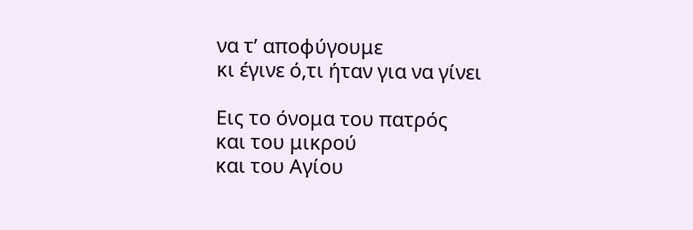να τ’ αποφύγουμε
κι έγινε ό,τι ήταν για να γίνει

Εις το όνομα του πατρός
και του μικρού
και του Αγίου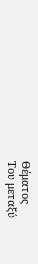Θέματος
Του μεταξύ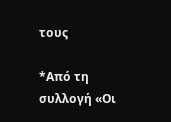τους

*Από τη συλλογή «Οι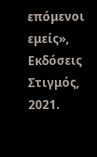επόμενοι εμείς», Εκδόσεις Στιγμός, 2021.